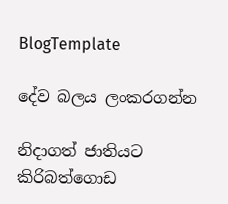BlogTemplate

දේව බලය ලංකරගන්න

නිදාගත් ජාතියට කිරිබත්ගොඩ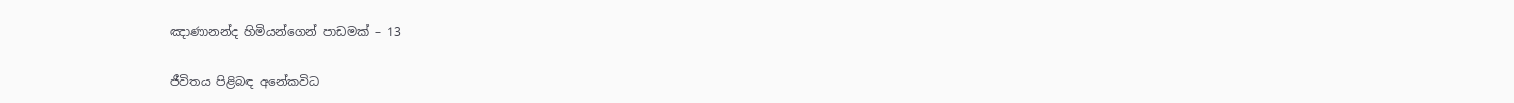ඤාණානන්ද හිමියන්ගෙන් පාඩමක් – 13

ජීවිතය පිළිබඳ අනේකවිධ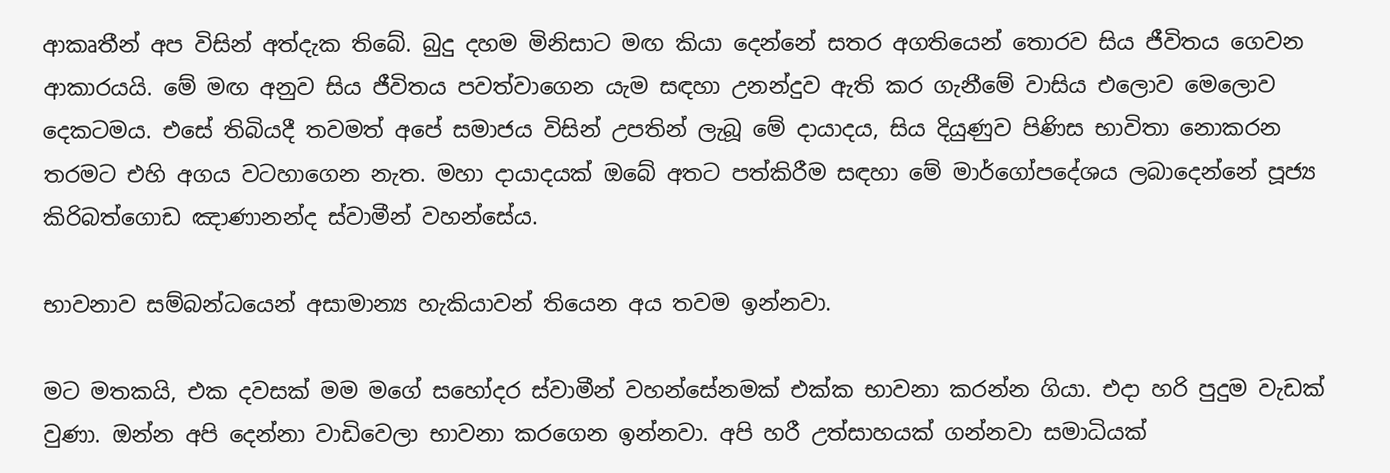ආකෘතීන් අප විසින් අත්දැක තිබේ. බුදු දහම මිනිසාට මඟ කියා දෙන්නේ සතර අගතියෙන් තොරව සිය ජීවිතය ගෙවන ආකාරයයි. මේ මඟ අනුව සිය ජීවිතය පවත්වාගෙන යැම සඳහා උනන්දුව ඇති කර ගැනීමේ වාසිය එලොව මෙලොව දෙකටමය. එසේ තිබියදී තවමත් අපේ සමාජය විසින් උපතින් ලැබූ මේ දායාදය, සිය දියුණුව පිණිස භාවිතා නොකරන තරමට එහි අගය වටහාගෙන නැත. මහා දායාදයක් ඔබේ අතට පත්කිරීම සඳහා මේ මාර්ගෝපදේශය ලබාදෙන්නේ පූජ්‍ය කිරිබත්ගොඩ ඤාණානන්ද ස්වාමීන් වහන්සේය.

භාවනාව සම්බන්ධයෙන් අසාමාන්‍ය හැකියාවන් තියෙන අය තවම ඉන්නවා.

මට මතකයි, එක දවසක් මම මගේ සහෝදර ස්වාමීන් වහන්සේනමක් එක්ක භාවනා කරන්න ගියා. එදා හරි පුදුම වැඩක් වුණා. ඔන්න අපි දෙන්නා වාඩිවෙලා භාවනා කරගෙන ඉන්නවා. අපි හරී උත්සාහයක් ගන්නවා සමාධියක්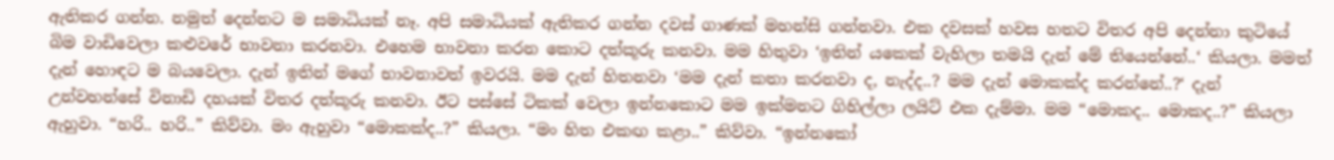ඇතිකර ගන්න. නමුත් දෙන්නට ම සමාධියක් නෑ. අපි සමාධියක් ඇතිකර ගන්න දවස් ගාණක් මහන්සි ගන්නවා. එක දවසක් හවස හතට විතර අපි දෙන්නා කුටියේ බිම වාඩිවෙලා කළුවරේ භාවනා කරනවා. එහෙම භාවනා කරන කොට දත්කූරු කනවා. මම හිතුවා ‘ඉතින් යකෙක් වැහිලා තමයි දැන් මේ තියෙන්නේ..‘ කියලා. මමත් දැන් හොඳට ම බයවෙලා. දැන් ඉතින් මගේ භාවනාවත් ඉවරයි. මම දැන් හිතනවා ‘මම දැන් කතා කරනවා ද, නැද්ද..? මම දැන් මොකක්ද කරන්නේ..?‘ දැන් උන්වහන්සේ විනාඩි දහයක් විතර දත්කූරු කනවා. ඊට පස්සේ ටිකක් වෙලා ඉන්නකොට මම ඉක්මනට ගිහිල්ලා ලයිට් එක දැම්මා. මම “මොකද.. මොකද..?” කියලා ඇහුවා. “හරි.. හරි..” කිව්වා. මං ඇහුවා “මොකක්ද..?” කියලා. “මං හිත එකඟ කළා..” කිව්වා. “ඉන්නකෝ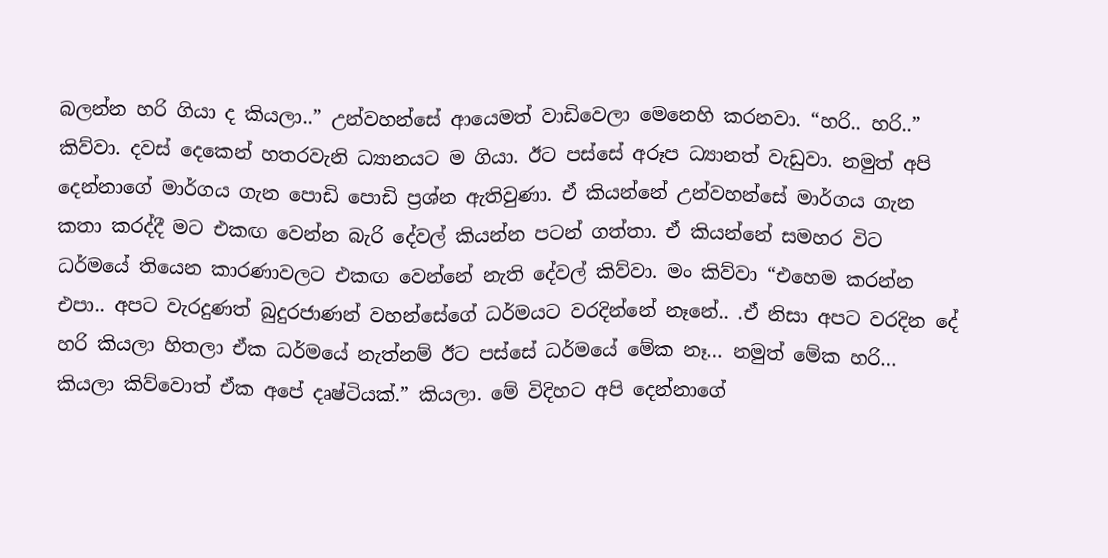බලන්න හරි ගියා ද කියලා..” උන්වහන්සේ ආයෙමත් වාඩිවෙලා මෙනෙහි කරනවා. “හරි.. හරි..” කිව්වා. දවස් දෙකෙන් හතරවැනි ධ්‍යානයට ම ගියා. ඊට පස්සේ අරූප ධ්‍යානත් වැඩුවා. නමුත් අපි දෙන්නාගේ මාර්ගය ගැන පොඩි පොඩි ප්‍රශ්න ඇතිවුණා. ඒ කියන්නේ උන්වහන්සේ මාර්ගය ගැන කතා කරද්දී මට එකඟ වෙන්න බැරි දේවල් කියන්න පටන් ගත්තා. ඒ කියන්නේ සමහර විට ධර්මයේ තියෙන කාරණාවලට එකඟ වෙන්නේ නැති දේවල් කිව්වා. මං කිව්වා “එහෙම කරන්න එපා.. අපට වැරදුණත් බුදුරජාණන් වහන්සේගේ ධර්මයට වරදින්නේ නෑනේ.. .ඒ නිසා අපට වරදින දේ හරි කියලා හිතලා ඒක ධර්මයේ නැත්නම් ඊට පස්සේ ධර්මයේ මේක නෑ… නමුත් මේක හරි… කියලා කිව්වොත් ඒක අපේ දෘෂ්ටියක්.” කියලා. මේ විදිහට අපි දෙන්නාගේ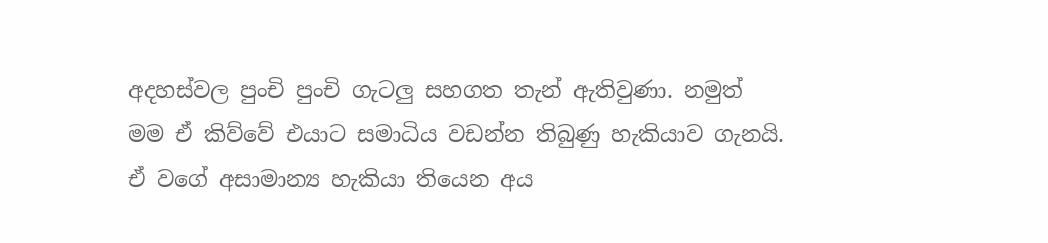අදහස්වල පුංචි පුංචි ගැටලු සහගත තැන් ඇතිවුණා. නමුත් මම ඒ කිව්වේ එයාට සමාධිය වඩන්න තිබුණු හැකියාව ගැනයි. ඒ වගේ අසාමාන්‍ය හැකියා තියෙන අය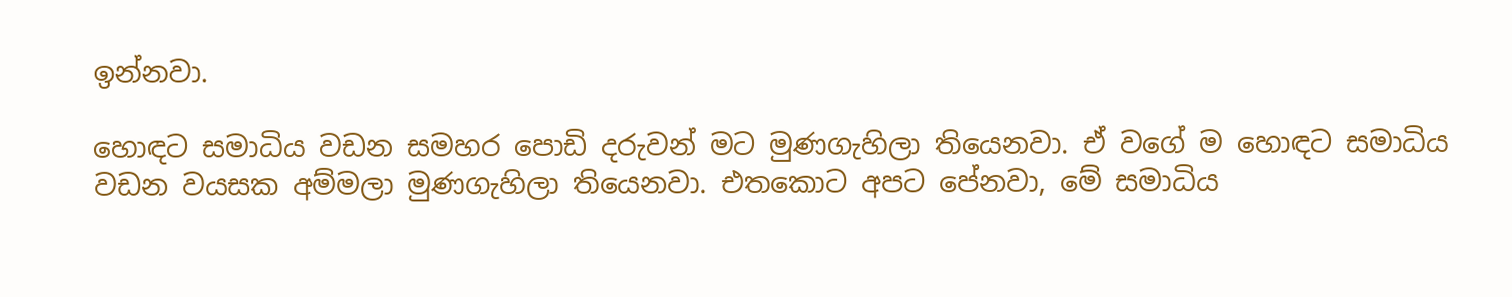ඉන්නවා.

හොඳට සමාධිය වඩන සමහර පොඩි දරුවන් මට මුණගැහිලා තියෙනවා. ඒ වගේ ම හොඳට සමාධිය වඩන වයසක අම්මලා මුණගැහිලා තියෙනවා. එතකොට අපට පේනවා, මේ සමාධිය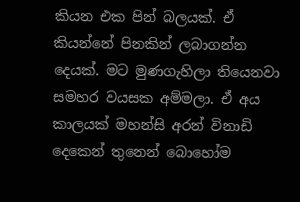කියන එක පින් බලයක්. ඒ කියන්නේ පිනකින් ලබාගන්න දෙයක්. මට මුණගැහිලා තියෙනවා සමහර වයසක අම්මලා. ඒ අය කාලයක් මහන්සි අරන් විනාඩි දෙකෙන් තුනෙන් බොහෝම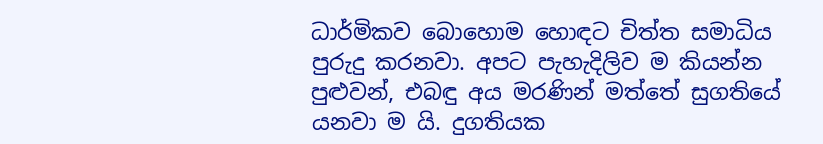ධාර්මිකව බොහොම හොඳට චිත්ත සමාධිය පුරුදු කරනවා. අපට පැහැදිලිව ම කියන්න පුළුවන්, එබඳු අය මරණින් මත්තේ සුගතියේ යනවා ම යි. දුගතියක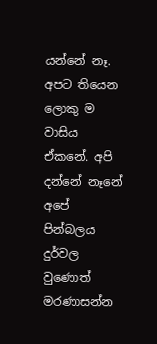යන්නේ නෑ. අපට තියෙන ලොකු ම වාසිය ඒකනේ. අපි දන්නේ නෑනේ අපේ පින්බලය දුර්වල වුණොත් මරණාසන්න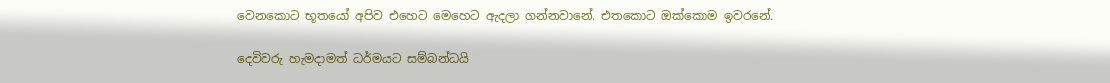වෙනකොට භූතයෝ අපිව එහෙට මෙහෙට ඇදලා ගන්නවානේ. එතකොට ඔක්කොම ඉවරනේ.

දෙවිවරු හැමදාමත් ධර්මයට සම්බන්ධයි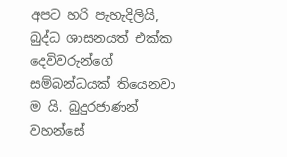අපට හරි පැහැදිලියි, බුද්ධ ශාසනයත් එක්ක දෙවිවරුන්ගේ සම්බන්ධයක් තියෙනවා ම යි. බුදුරජාණන් වහන්සේ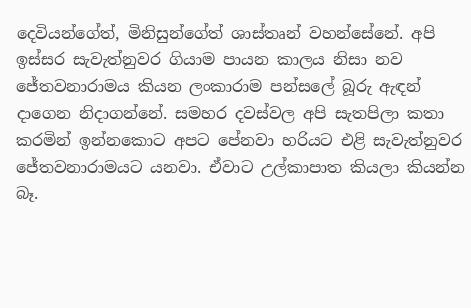දෙවියන්ගේත්, මිනිසුන්ගේත් ශාස්තෘන් වහන්සේනේ. අපි ඉස්සර සැවැත්නුවර ගියාම පායන කාලය නිසා නව ජේතවනාරාමය කියන ලංකාරාම පන්සලේ බූරු ඇඳන් දාගෙන නිදාගන්නේ. සමහර දවස්වල අපි සැතපිලා කතා කරමින් ඉන්නකොට අපට පේනවා හරියට එළි සැවැත්නුවර ජේතවනාරාමයට යනවා. ඒවාට උල්කාපාත කියලා කියන්න බෑ.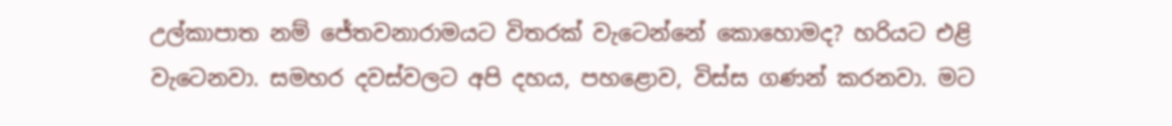උල්කාපාත නම් ජේතවනාරාමයට විතරක් වැටෙන්නේ කොහොමද? හරියට එළි වැටෙනවා. සමහර දවස්වලට අපි දහය, පහළොව, විස්ස ගණන් කරනවා. මට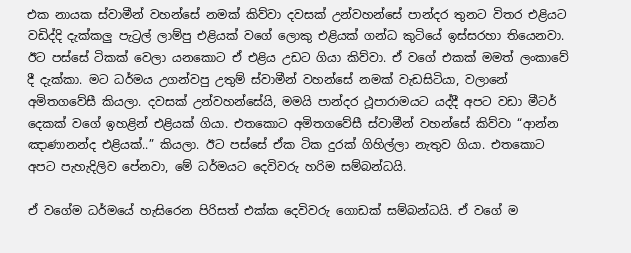එක නායක ස්වාමීන් වහන්සේ නමක් කිව්වා දවසක් උන්වහන්සේ පාන්දර තුනට විතර එළියට වඩිද්දි දැක්කලු පැට්‍රල් ලාම්පු එළියක් වගේ ලොකු එළියක් ගන්ධ කුටියේ ඉස්සරහා තියෙනවා. ඊට පස්සේ ටිකක් වෙලා යනකොට ඒ එළිය උඩට ගියා කිව්වා. ඒ වගේ එකක් මමත් ලංකාවේ දී දැක්කා. මට ධර්මය උගන්වපු උතුම් ස්වාමීන් වහන්සේ නමක් වැඩසිටියා, වලානේ අමිතගවේසී කියලා. දවසක් උන්වහන්සේයි, මමයි පාන්දර ථූපාරාමයට යද්දී අපට වඩා මීටර් දෙකක් වගේ ඉහළින් එළියක් ගියා. එතකොට අමිතගවේසී ස්වාමීන් වහන්සේ කිව්වා “ආන්න ඤාණානන්ද එළියක්..” කියලා. ඊට පස්සේ ඒක ටික දුරක් ගිහිල්ලා නැතුව ගියා. එතකොට අපට පැහැදිලිව පේනවා, මේ ධර්මයට දෙවිවරු හරිම සම්බන්ධයි.

ඒ වගේම ධර්මයේ හැසිරෙන පිරිසත් එක්ක දෙවිවරු ගොඩක් සම්බන්ධයි. ඒ වගේ ම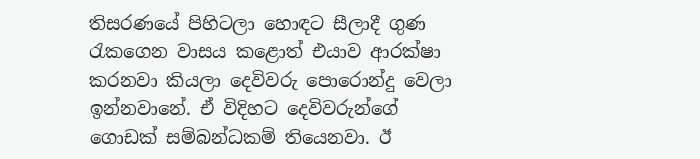තිසරණයේ පිහිටලා හොඳට සීලාදී ගුණ රැකගෙන වාසය කළොත් එයාව ආරක්ෂා කරනවා කියලා දෙවිවරු පොරොන්දු වෙලා ඉන්නවානේ. ඒ විදිහට දෙවිවරුන්ගේ ගොඩක් සම්බන්ධකම් තියෙනවා. ඊ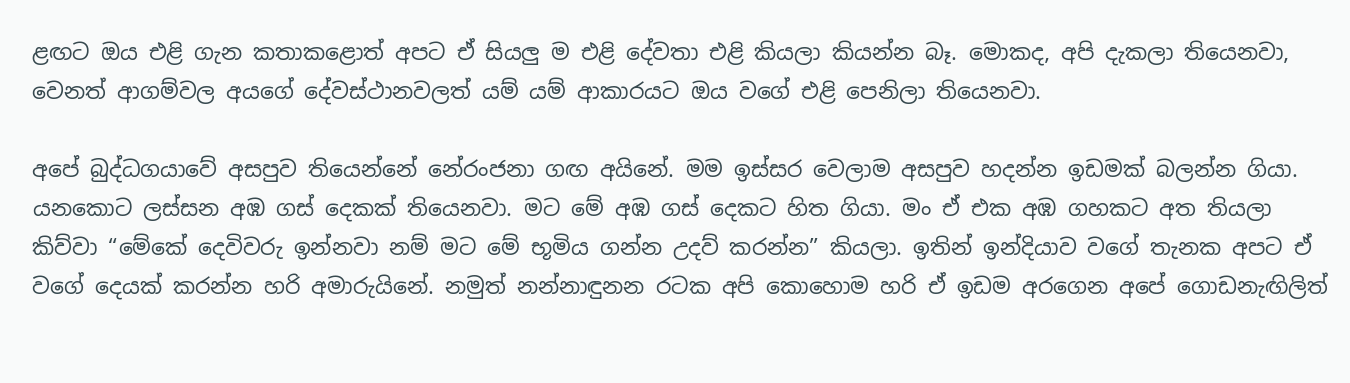ළඟට ඔය එළි ගැන කතාකළොත් අපට ඒ සියලු ම එළි දේවතා එළි කියලා කියන්න බෑ. මොකද, අපි දැකලා තියෙනවා, වෙනත් ආගම්වල අයගේ දේවස්ථානවලත් යම් යම් ආකාරයට ඔය වගේ එළි පෙනිලා තියෙනවා.

අපේ බුද්ධගයාවේ අසපුව තියෙන්නේ නේරංජනා ගඟ අයිනේ. මම ඉස්සර වෙලාම අසපුව හදන්න ඉඩමක් බලන්න ගියා. යනකොට ලස්සන අඹ ගස් දෙකක් තියෙනවා. මට මේ අඹ ගස් දෙකට හිත ගියා. මං ඒ එක අඹ ගහකට අත තියලා කිව්වා “මේකේ දෙවිවරු ඉන්නවා නම් මට මේ භූමිය ගන්න උදව් කරන්න” කියලා. ඉතින් ඉන්දියාව වගේ තැනක අපට ඒ වගේ දෙයක් කරන්න හරි අමාරුයිනේ. නමුත් නන්නාඳුනන රටක අපි කොහොම හරි ඒ ඉඩම අරගෙන අපේ ගොඩනැඟිලිත්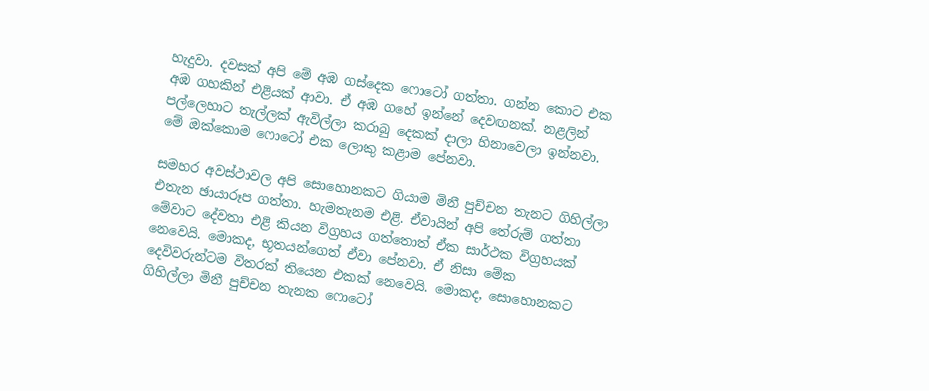හැදුවා. දවසක් අපි මේ අඹ ගස්දෙක ෆොටෝ ගත්තා. ගන්න කොට එක අඹ ගහකින් එළියක් ආවා. ඒ අඹ ගහේ ඉන්නේ දෙවඟනක්. නළලින් පල්ලෙහාට තැල්ලක් ඇවිල්ලා කරාබු දෙකක් දාලා හිනාවෙලා ඉන්නවා. මේ ඔක්කොම ෆොටෝ එක ලොකු කළාම පේනවා.

සමහර අවස්ථාවල අපි සොහොනකට ගියාම මිනී පුච්චන තැනට ගිහිල්ලා එතැන ඡායාරූප ගත්තා. හැමතැනම එළි. ඒවායින් අපි තේරුම් ගත්තා මේවාට දේවතා එළි කියන විග්‍රහය ගත්තොත් ඒක සාර්ථක විග්‍රහයක් නෙවෙයි. මොකද, භූතයන්ගෙත් ඒවා පේනවා. ඒ නිසා මේක දෙවිවරුන්ටම විතරක් තියෙන එකක් නෙවෙයි. මොකද, සොහොනකට ගිහිල්ලා මිනී පුච්චන තැනක ෆොටෝ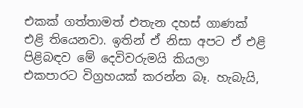එකක් ගත්තාමත් එතැන දහස් ගාණක් එළි තියෙනවා. ඉතින් ඒ නිසා අපට ඒ එළි පිළිබඳව මේ දෙවිවරුමයි කියලා එකපාරට විග්‍රහයක් කරන්න බෑ. හැබැයි,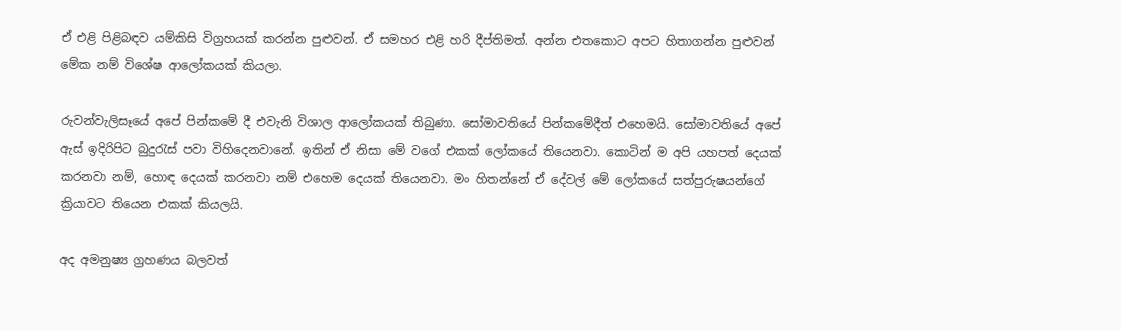ඒ එළි පිළිබඳව යම්කිසි විග්‍රහයක් කරන්න පුළුවන්. ඒ සමහර එළි හරි දීප්තිමත්. අන්න එතකොට අපට හිතාගන්න පුළුවන් මේක නම් විශේෂ ආලෝකයක් කියලා.

රුවන්වැලිසෑයේ අපේ පින්කමේ දී එවැනි විශාල ආලෝකයක් තිබුණා. සෝමාවතියේ පින්කමේදීත් එහෙමයි. සෝමාවතියේ අපේ ඇස් ඉදිරිපිට බුදුරැස් පවා විහිදෙනවානේ. ඉතින් ඒ නිසා මේ වගේ එකක් ලෝකයේ තියෙනවා. කොටින් ම අපි යහපත් දෙයක් කරනවා නම්, හොඳ දෙයක් කරනවා නම් එහෙම දෙයක් තියෙනවා. මං හිතන්නේ ඒ දේවල් මේ ලෝකයේ සත්පුරුෂයන්ගේ ක්‍රියාවට තියෙන එකක් කියලයි.

අද අමනුෂ්‍ය ග්‍රහණය බලවත්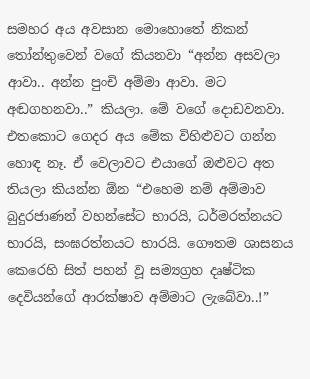සමහර අය අවසාන මොහොතේ නිකන් තෝන්තුවෙන් වගේ කියනවා “අන්න අසවලා ආවා.. අන්න පුංචි අම්මා ආවා. මට අඬගහනවා..” කියලා. මේ වගේ දොඩවනවා. එතකොට ගෙදර අය මේක විහිළුවට ගන්න හොඳ නෑ. ඒ වෙලාවට එයාගේ ඔළුවට අත තියලා කියන්න ඕන “එහෙම නම් අම්මාව බුදුරජාණන් වහන්සේට භාරයි, ධර්මරත්නයට භාරයි, සංඝරත්නයට භාරයි. ගෞතම ශාසනය කෙරෙහි සිත් පහන් වූ සම්‍යග්‍රහ දෘෂ්ටික දෙවියන්ගේ ආරක්ෂාව අම්මාට ලැබේවා..!”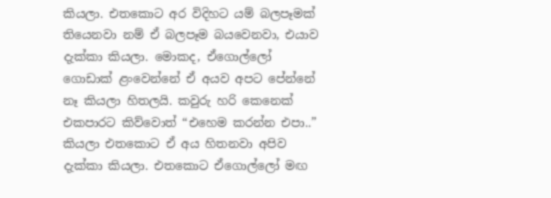කියලා. එතකොට අර විදිහට යම් බලපෑමක් තියෙනවා නම් ඒ බලපෑම බයවෙනවා, එයාව දැක්කා කියලා. මොකද, ඒගොල්ලෝ ගොඩාක් ළංවෙන්නේ ඒ අයව අපට පේන්නේ නෑ කියලා හිතලයි. කවුරු හරි කෙනෙක් එකපාරට කිව්වොත් “එහෙම කරන්න එපා..” කියලා එතකොට ඒ අය හිතනවා අපිව දැක්කා කියලා. එතකොට ඒගොල්ලෝ මඟ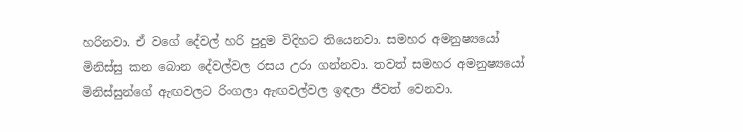හරිනවා. ඒ වගේ දේවල් හරි පුදුම විදිහට තියෙනවා. සමහර අමනුෂ්‍යයෝ මිනිස්සු කන බොන දේවල්වල රසය උරා ගන්නවා. තවත් සමහර අමනුෂ්‍යයෝ මිනිස්සුන්ගේ ඇඟවලට රිංගලා ඇඟවල්වල ඉඳලා ජීවත් වෙනවා.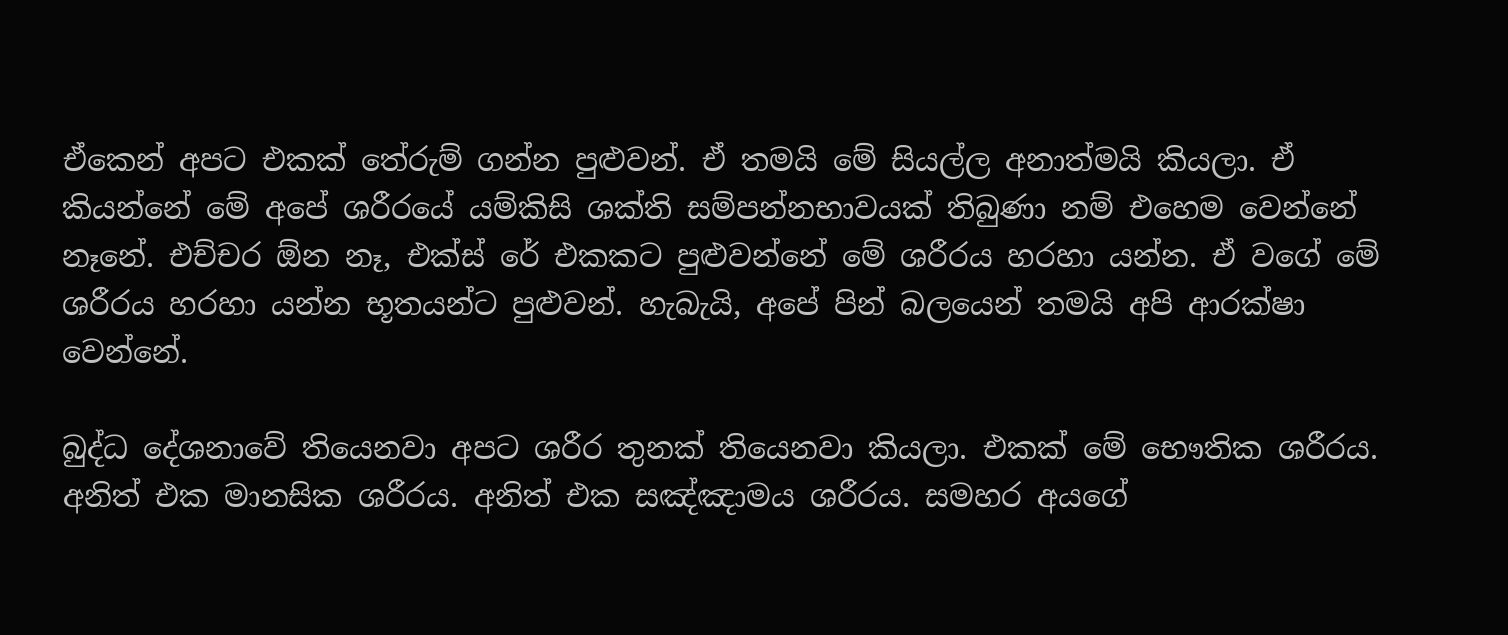ඒකෙන් අපට එකක් තේරුම් ගන්න පුළුවන්. ඒ තමයි මේ සියල්ල අනාත්මයි කියලා. ඒ කියන්නේ මේ අපේ ශරීරයේ යම්කිසි ශක්ති සම්පන්නභාවයක් තිබුණා නම් එහෙම වෙන්නේ නෑනේ. එච්චර ඕන නෑ, එක්ස් රේ එකකට පුළුවන්නේ මේ ශරීරය හරහා යන්න. ඒ වගේ මේ ශරීරය හරහා යන්න භූතයන්ට පුළුවන්. හැබැයි, අපේ පින් බලයෙන් තමයි අපි ආරක්ෂා වෙන්නේ.

බුද්ධ දේශනාවේ තියෙනවා අපට ශරීර තුනක් තියෙනවා කියලා. එකක් මේ භෞතික ශරීරය. අනිත් එක මානසික ශරීරය. අනිත් එක සඤ්ඤාමය ශරීරය. සමහර අයගේ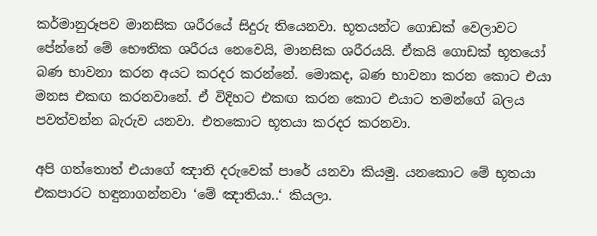කර්මානුරූපව මානසික ශරීරයේ සිදුරු තියෙනවා. භූතයන්ට ගොඩක් වෙලාවට පේන්නේ මේ භෞතික ශරීරය නෙවෙයි, මානසික ශරීරයයි. ඒකයි ගොඩක් භූතයෝ බණ භාවනා කරන අයට කරදර කරන්නේ. මොකද, බණ භාවනා කරන කොට එයා මනස එකඟ කරනවානේ. ඒ විදිහට එකඟ කරන කොට එයාට තමන්ගේ බලය පවත්වන්න බැරුව යනවා. එතකොට භූතයා කරදර කරනවා.

අපි ගත්තොත් එයාගේ ඤාති දරුවෙක් පාරේ යනවා කියමු. යනකොට මේ භූතයා එකපාරට හඳුනාගන්නවා ‘මේ ඤාතියා..‘ කියලා.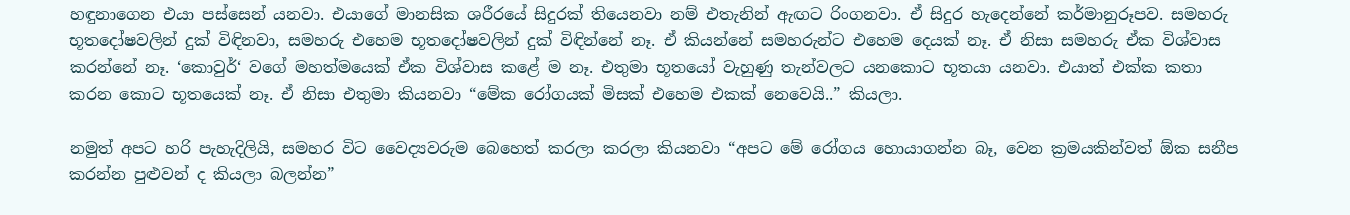හඳුනාගෙන එයා පස්සෙන් යනවා. එයාගේ මානසික ශරීරයේ සිදුරක් තියෙනවා නම් එතැනින් ඇඟට රිංගනවා. ඒ සිදුර හැදෙන්නේ කර්මානුරූපව. සමහරු භූතදෝෂවලින් දුක් විඳිනවා, සමහරු එහෙම භූතදෝෂවලින් දුක් විඳින්නේ නෑ. ඒ කියන්නේ සමහරුන්ට එහෙම දෙයක් නෑ. ඒ නිසා සමහරු ඒක විශ්වාස කරන්නේ නෑ. ‘කොවුර්‘ වගේ මහත්මයෙක් ඒක විශ්වාස කළේ ම නෑ. එතුමා භූතයෝ වැහුණු තැන්වලට යනකොට භූතයා යනවා. එයාත් එක්ක කතා කරන කොට භූතයෙක් නෑ. ඒ නිසා එතුමා කියනවා “මේක රෝගයක් මිසක් එහෙම එකක් නෙවෙයි..” කියලා.

නමුත් අපට හරි පැහැදිලියි, සමහර විට වෛද්‍යවරුම බෙහෙත් කරලා කරලා කියනවා “අපට මේ රෝගය හොයාගන්න බෑ, වෙන ක්‍රමයකින්වත් ඕක සනීප කරන්න පුළුවන් ද කියලා බලන්න”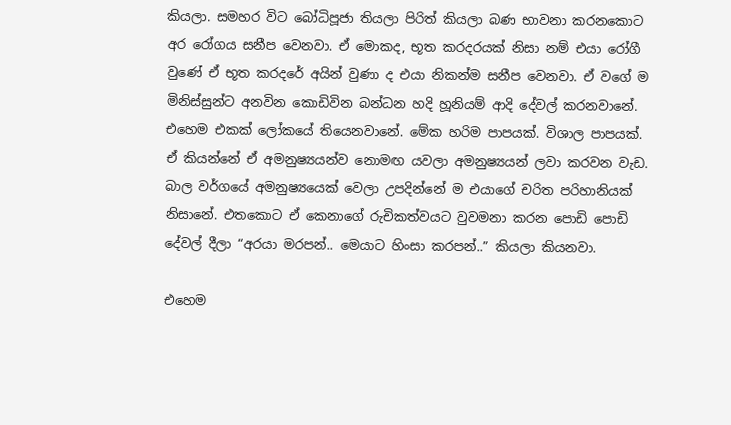කියලා. සමහර විට බෝධිපූජා තියලා පිරිත් කියලා බණ භාවනා කරනකොට අර රෝගය සනීප වෙනවා. ඒ මොකද, භූත කරදරයක් නිසා නම් එයා රෝගී වුණේ ඒ භූත කරදරේ අයින් වුණා ද එයා නිකන්ම සනීප වෙනවා. ඒ වගේ ම මිනිස්සුන්ට අනවින කොඩිවින බන්ධන හදි හූනියම් ආදි දේවල් කරනවානේ. එහෙම එකක් ලෝකයේ තියෙනවානේ. මේක හරිම පාපයක්. විශාල පාපයක්. ඒ කියන්නේ ඒ අමනුෂ්‍යයන්ව නොමඟ යවලා අමනුෂ්‍යයන් ලවා කරවන වැඩ. බාල වර්ගයේ අමනුෂ්‍යයෙක් වෙලා උපදින්නේ ම එයාගේ චරිත පරිහානියක් නිසානේ. එතකොට ඒ කෙනාගේ රුචිකත්වයට වුවමනා කරන පොඩි පොඩි දේවල් දීලා “අරයා මරපන්.. මෙයාට හිංසා කරපන්..” කියලා කියනවා.

එහෙම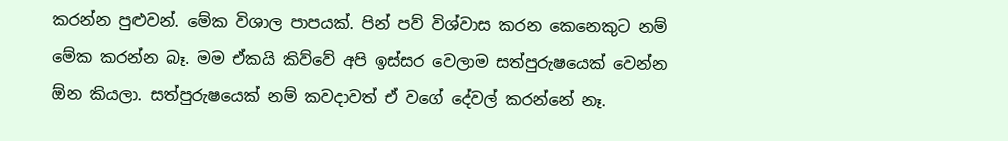කරන්න පුළුවන්. මේක විශාල පාපයක්. පින් පව් විශ්වාස කරන කෙනෙකුට නම් මේක කරන්න බෑ. මම ඒකයි කිව්වේ අපි ඉස්සර වෙලාම සත්පුරුෂයෙක් වෙන්න ඕන කියලා. සත්පුරුෂයෙක් නම් කවදාවත් ඒ වගේ දේවල් කරන්නේ නෑ.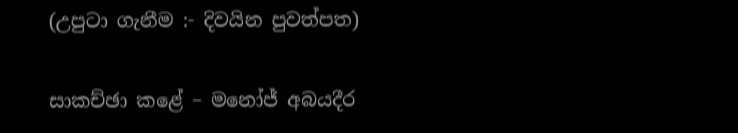(උපුටා ගැනීම :- දිවයින පුවත්පත)

සාකච්ඡා කළේ – මනෝජ් අබයදීර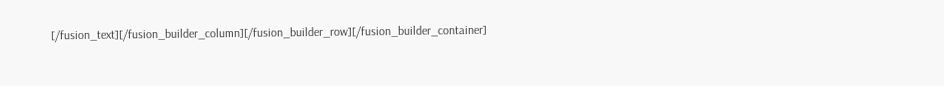[/fusion_text][/fusion_builder_column][/fusion_builder_row][/fusion_builder_container]